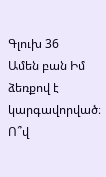Գլուխ 36
Ամեն բան Իմ ձեռքով է կարգավորված։ Ո՞վ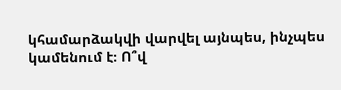կհամարձակվի վարվել այնպես, ինչպես կամենում է։ Ո՞վ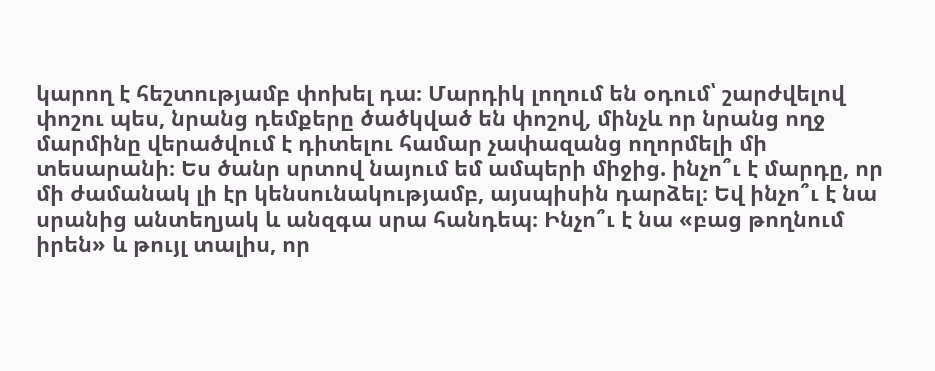կարող է հեշտությամբ փոխել դա։ Մարդիկ լողում են օդում՝ շարժվելով փոշու պես, նրանց դեմքերը ծածկված են փոշով, մինչև որ նրանց ողջ մարմինը վերածվում է դիտելու համար չափազանց ողորմելի մի տեսարանի։ Ես ծանր սրտով նայում եմ ամպերի միջից. ինչո՞ւ է մարդը, որ մի ժամանակ լի էր կենսունակությամբ, այսպիսին դարձել։ Եվ ինչո՞ւ է նա սրանից անտեղյակ և անզգա սրա հանդեպ։ Ինչո՞ւ է նա «բաց թողնում իրեն» և թույլ տալիս, որ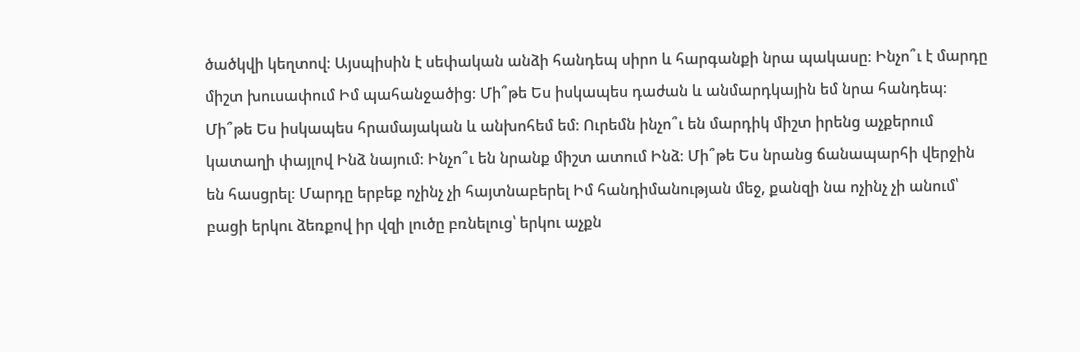ծածկվի կեղտով։ Այսպիսին է սեփական անձի հանդեպ սիրո և հարգանքի նրա պակասը։ Ինչո՞ւ է մարդը միշտ խուսափում Իմ պահանջածից։ Մի՞թե Ես իսկապես դաժան և անմարդկային եմ նրա հանդեպ։ Մի՞թե Ես իսկապես հրամայական և անխոհեմ եմ։ Ուրեմն ինչո՞ւ են մարդիկ միշտ իրենց աչքերում կատաղի փայլով Ինձ նայում։ Ինչո՞ւ են նրանք միշտ ատում Ինձ։ Մի՞թե Ես նրանց ճանապարհի վերջին են հասցրել։ Մարդը երբեք ոչինչ չի հայտնաբերել Իմ հանդիմանության մեջ, քանզի նա ոչինչ չի անում՝ բացի երկու ձեռքով իր վզի լուծը բռնելուց՝ երկու աչքն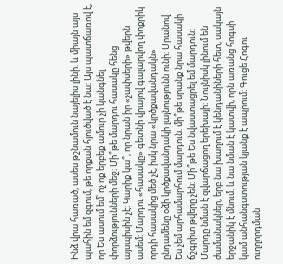Ինձ վրա հառած, ասես թշնամուն նայելիս լինի. և միայն այս պահին եմ զգում, թե որքան հյուծված է նա։ Այս պատճառով է, որ Ես ասում եմ՝ ոչ ոք երբեք ամուր չի կանգնել փորձությունների մեջ։ Մի՞թե մարդու հասակը հենց այսպիսին չէ։ Կարիք կա՞, որ նրան իր «չափսերի» թվերն ասեմ։ Մարդու «հասակը» գետնի վրայով գալարվող փոքրիկ որդի հասակից մեծ չէ, իսկ նրա «կրծքավանդակն» ընդամենը օձի կրծքավանդակի լայնությունն ունի։ Սրանով Ես չեմ արհամարհում մարդուն. մի՞թե սրանք նրա հասակի ճշգրիտ թվերը չեն։ Մի՞թե Ես նվաստացրել եմ մարդուն։ Մարդը նման է զվարճացող երեխայի։ Նույնիսկ լինում են ժամանակներ, երբ նա խաղում է կենդանիների հետ, սակայն երջանիկ է մնում. և նա նման է կատվի, որն առանց հոգսի կամ անհանգստության կյանք է ապրում։ Գուցե Հոգու ուղղորդման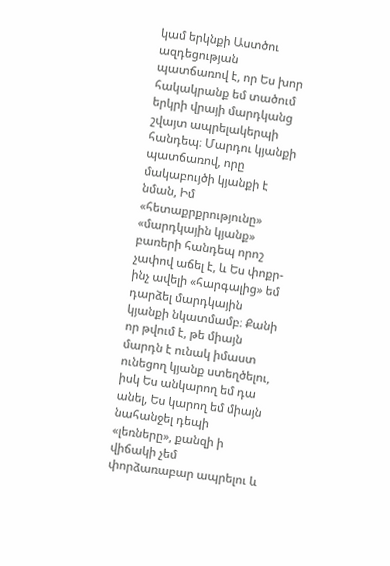կամ երկնքի Աստծու ազդեցության պատճառով է, որ Ես խոր հակակրանք եմ տածում երկրի վրայի մարդկանց շվայտ ապրելակերպի հանդեպ։ Մարդու կյանքի պատճառով, որը մակաբույծի կյանքի է նման, Իմ «հետաքրքրությունը» «մարդկային կյանք» բառերի հանդեպ որոշ չափով աճել է, և Ես փոքր-ինչ ավելի «հարգալից» եմ դարձել մարդկային կյանքի նկատմամբ։ Քանի որ թվում է, թե միայն մարդն է ունակ իմաստ ունեցող կյանք ստեղծելու, իսկ Ես անկարող եմ դա անել, Ես կարող եմ միայն նահանջել դեպի «լեռները», քանզի ի վիճակի չեմ փորձառաբար ապրելու և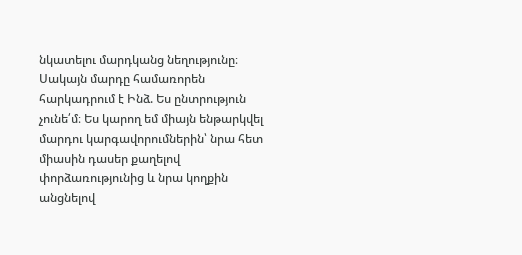նկատելու մարդկանց նեղությունը։ Սակայն մարդը համառորեն հարկադրում է Ինձ. Ես ընտրություն չունե՛մ։ Ես կարող եմ միայն ենթարկվել մարդու կարգավորումներին՝ նրա հետ միասին դասեր քաղելով փորձառությունից և նրա կողքին անցնելով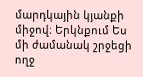մարդկային կյանքի միջով։ Երկնքում Ես մի ժամանակ շրջեցի ողջ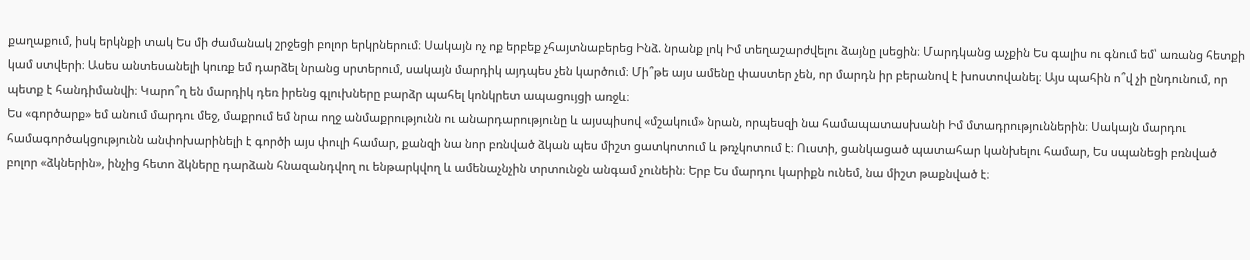քաղաքում, իսկ երկնքի տակ Ես մի ժամանակ շրջեցի բոլոր երկրներում։ Սակայն ոչ ոք երբեք չհայտնաբերեց Ինձ. նրանք լոկ Իմ տեղաշարժվելու ձայնը լսեցին։ Մարդկանց աչքին Ես գալիս ու գնում եմ՝ առանց հետքի կամ ստվերի։ Ասես անտեսանելի կուռք եմ դարձել նրանց սրտերում, սակայն մարդիկ այդպես չեն կարծում։ Մի՞թե այս ամենը փաստեր չեն, որ մարդն իր բերանով է խոստովանել։ Այս պահին ո՞վ չի ընդունում, որ պետք է հանդիմանվի։ Կարո՞ղ են մարդիկ դեռ իրենց գլուխները բարձր պահել կոնկրետ ապացույցի առջև։
Ես «գործարք» եմ անում մարդու մեջ, մաքրում եմ նրա ողջ անմաքրությունն ու անարդարությունը և այսպիսով «մշակում» նրան, որպեսզի նա համապատասխանի Իմ մտադրություններին։ Սակայն մարդու համագործակցությունն անփոխարինելի է գործի այս փուլի համար, քանզի նա նոր բռնված ձկան պես միշտ ցատկոտում և թռչկոտում է։ Ուստի, ցանկացած պատահար կանխելու համար, Ես սպանեցի բռնված բոլոր «ձկներին», ինչից հետո ձկները դարձան հնազանդվող ու ենթարկվող և ամենաչնչին տրտունջն անգամ չունեին։ Երբ Ես մարդու կարիքն ունեմ, նա միշտ թաքնված է։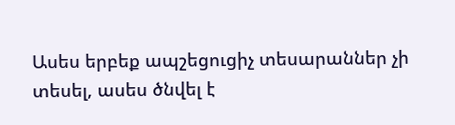Ասես երբեք ապշեցուցիչ տեսարաններ չի տեսել, ասես ծնվել է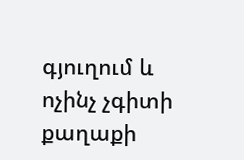գյուղում և ոչինչ չգիտի քաղաքի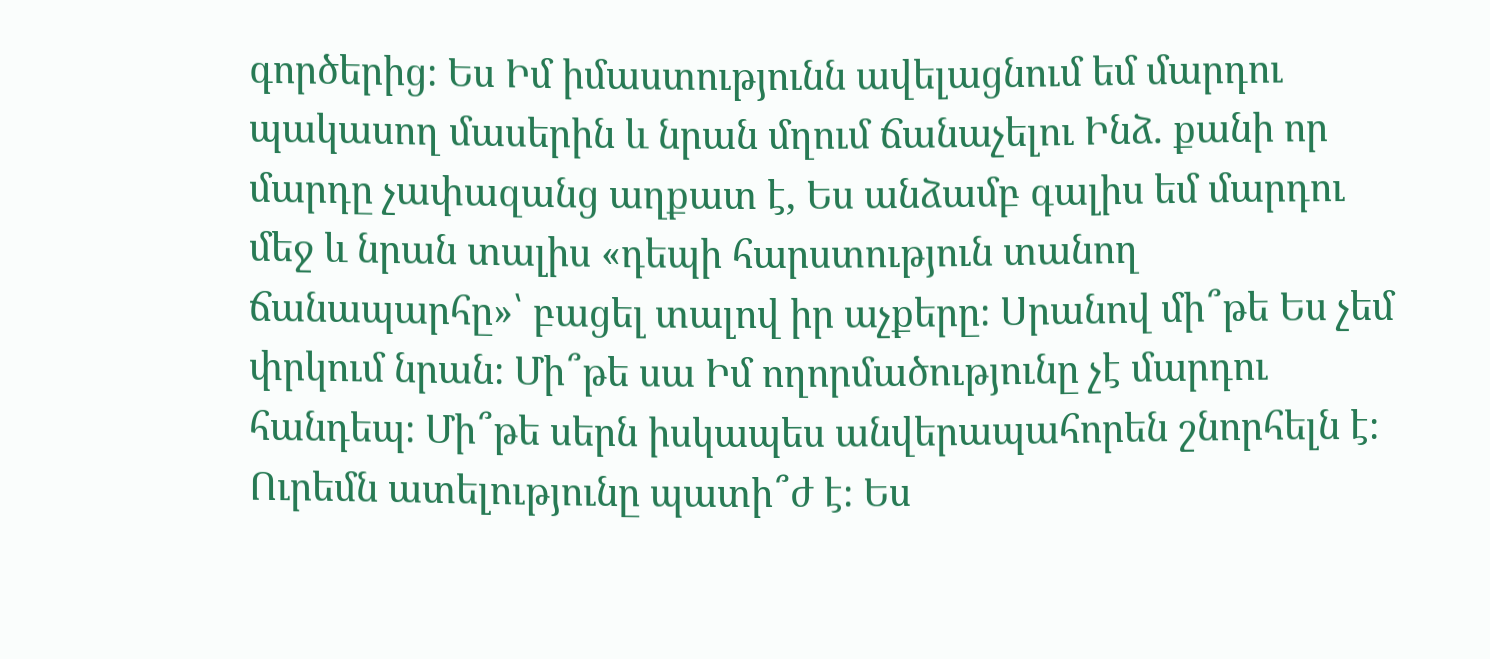գործերից։ Ես Իմ իմաստությունն ավելացնում եմ մարդու պակասող մասերին և նրան մղում ճանաչելու Ինձ. քանի որ մարդը չափազանց աղքատ է, Ես անձամբ գալիս եմ մարդու մեջ և նրան տալիս «դեպի հարստություն տանող ճանապարհը»՝ բացել տալով իր աչքերը։ Սրանով մի՞թե Ես չեմ փրկում նրան։ Մի՞թե սա Իմ ողորմածությունը չէ մարդու հանդեպ։ Մի՞թե սերն իսկապես անվերապահորեն շնորհելն է։ Ուրեմն ատելությունը պատի՞ժ է։ Ես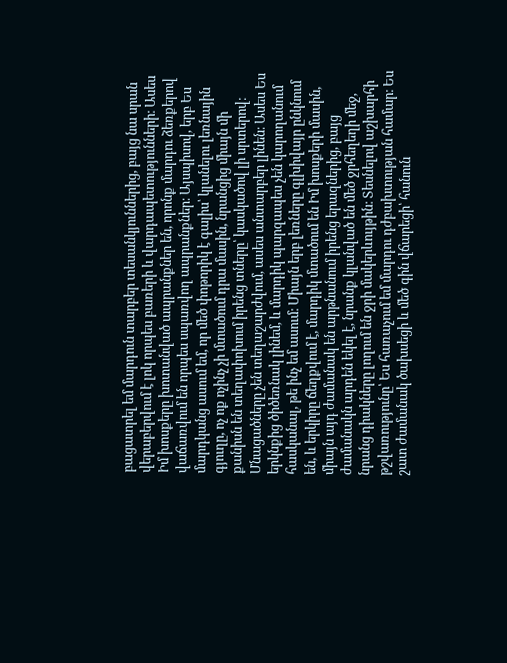բացատրել եմ մարդուն տարբեր տեսանկյուններից, բայց նա սրան վերաբերվում է լոկ որպես բառերի և վարդապետությունների։ Ասես Իմ խոսքերը խոտանված ապրանքներ են, որոնք մարդու ձեռքերով վաճառվում են որպես սպառվող ապրանքներ։ Այսպիսով, երբ Ես մարդկանց ասում եմ, որ մեծ փոթորիկ է գալիս՝ կլանելու լեռնային գյուղը, ոչ ոք ոչինչ չի մտածում դրա մասին, նրանցից միայն մի քանիսն են տեղափոխում իրենց տները՝ կասկածով լի սրտերով։ Մնացածները չեն տեղաշարժվում, ասես անտարբեր լինեն։ Ասես Ես երկնքից ծիծեռնակ լինեմ, և մարդիկ պարզապես չեն կարողանում հասկանալ, թե ինչ եմ ասում։ Միայն երբ լեռները գլխիվայր ընկնում են, և երկիրը ճեղքվում է, մարդիկ մտածում են Իմ խոսքերի մասին, միայն այդ ժամանակ են արթնանում իրենց երազներից, բայց ժամանակն արդեն եկել է, նրանք կլանված են մեծ ջրհեղեղի մեջ, նրանց դիակները լողում են ջրի մակերևույթին։ Տեսնելով աշխարհի թշվառությունը՝ Ես հառաչում եմ մարդու դժբախտության համար։ Ես շատ ժամանակ ծախսեցի և մեծ գին վճարեցի՝ հանուն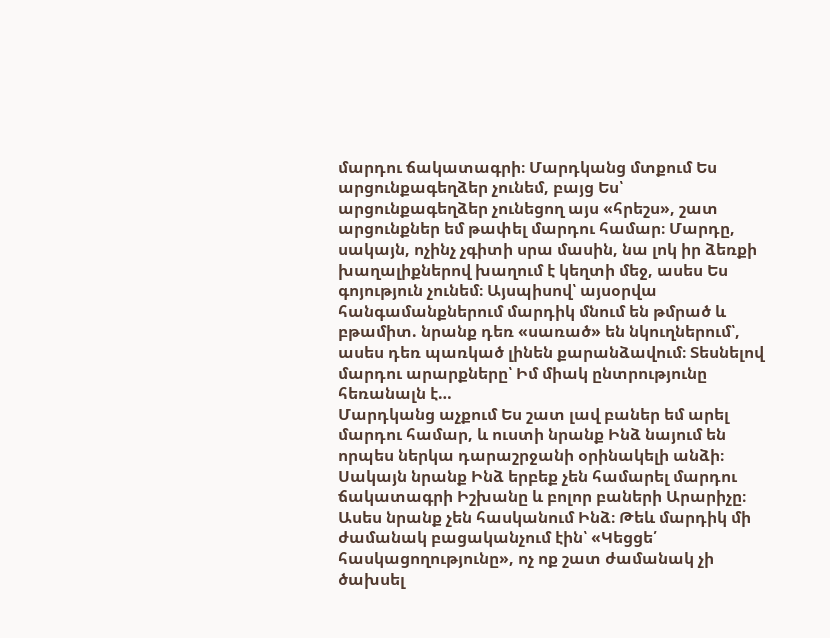մարդու ճակատագրի։ Մարդկանց մտքում Ես արցունքագեղձեր չունեմ, բայց Ես՝ արցունքագեղձեր չունեցող այս «հրեշս», շատ արցունքներ եմ թափել մարդու համար։ Մարդը, սակայն, ոչինչ չգիտի սրա մասին, նա լոկ իր ձեռքի խաղալիքներով խաղում է կեղտի մեջ, ասես Ես գոյություն չունեմ։ Այսպիսով՝ այսօրվա հանգամանքներում մարդիկ մնում են թմրած և բթամիտ. նրանք դեռ «սառած» են նկուղներում՝, ասես դեռ պառկած լինեն քարանձավում։ Տեսնելով մարդու արարքները՝ Իմ միակ ընտրությունը հեռանալն է…
Մարդկանց աչքում Ես շատ լավ բաներ եմ արել մարդու համար, և ուստի նրանք Ինձ նայում են որպես ներկա դարաշրջանի օրինակելի անձի։ Սակայն նրանք Ինձ երբեք չեն համարել մարդու ճակատագրի Իշխանը և բոլոր բաների Արարիչը։ Ասես նրանք չեն հասկանում Ինձ։ Թեև մարդիկ մի ժամանակ բացականչում էին՝ «Կեցցե՛ հասկացողությունը», ոչ ոք շատ ժամանակ չի ծախսել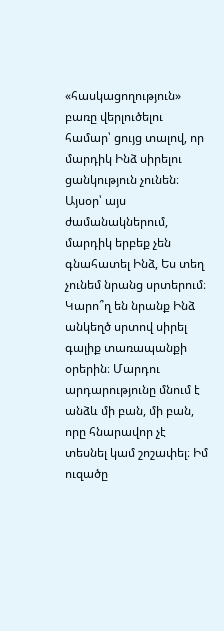«հասկացողություն» բառը վերլուծելու համար՝ ցույց տալով, որ մարդիկ Ինձ սիրելու ցանկություն չունեն։ Այսօր՝ այս ժամանակներում, մարդիկ երբեք չեն գնահատել Ինձ, Ես տեղ չունեմ նրանց սրտերում։ Կարո՞ղ են նրանք Ինձ անկեղծ սրտով սիրել գալիք տառապանքի օրերին։ Մարդու արդարությունը մնում է անձև մի բան, մի բան, որը հնարավոր չէ տեսնել կամ շոշափել։ Իմ ուզածը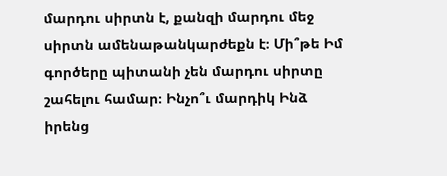մարդու սիրտն է, քանզի մարդու մեջ սիրտն ամենաթանկարժեքն է։ Մի՞թե Իմ գործերը պիտանի չեն մարդու սիրտը շահելու համար։ Ինչո՞ւ մարդիկ Ինձ իրենց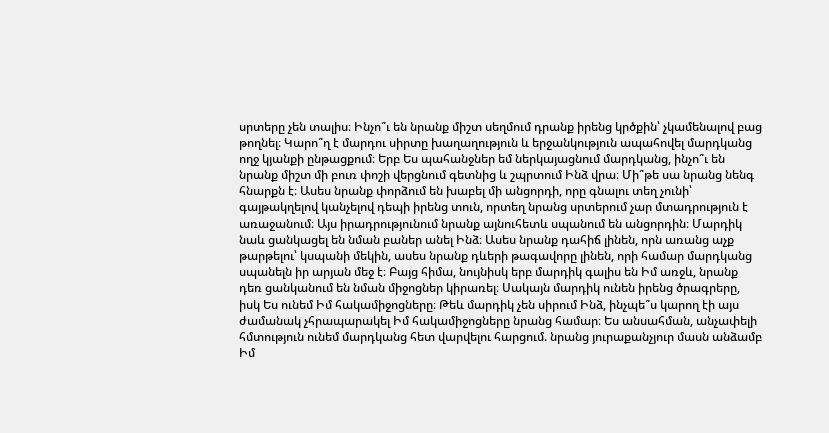սրտերը չեն տալիս։ Ինչո՞ւ են նրանք միշտ սեղմում դրանք իրենց կրծքին՝ չկամենալով բաց թողնել։ Կարո՞ղ է մարդու սիրտը խաղաղություն և երջանկություն ապահովել մարդկանց ողջ կյանքի ընթացքում։ Երբ Ես պահանջներ եմ ներկայացնում մարդկանց, ինչո՞ւ են նրանք միշտ մի բուռ փոշի վերցնում գետնից և շպրտում Ինձ վրա։ Մի՞թե սա նրանց նենգ հնարքն է։ Ասես նրանք փորձում են խաբել մի անցորդի, որը գնալու տեղ չունի՝ գայթակղելով կանչելով դեպի իրենց տուն, որտեղ նրանց սրտերում չար մտադրություն է առաջանում։ Այս իրադրությունում նրանք այնուհետև սպանում են անցորդին։ Մարդիկ նաև ցանկացել են նման բաներ անել Ինձ։ Ասես նրանք դահիճ լինեն, որն առանց աչք թարթելու՝ կսպանի մեկին, ասես նրանք դևերի թագավորը լինեն, որի համար մարդկանց սպանելն իր արյան մեջ է։ Բայց հիմա, նույնիսկ երբ մարդիկ գալիս են Իմ առջև, նրանք դեռ ցանկանում են նման միջոցներ կիրառել։ Սակայն մարդիկ ունեն իրենց ծրագրերը, իսկ Ես ունեմ Իմ հակամիջոցները։ Թեև մարդիկ չեն սիրում Ինձ, ինչպե՞ս կարող էի այս ժամանակ չհրապարակել Իմ հակամիջոցները նրանց համար։ Ես անսահման, անչափելի հմտություն ունեմ մարդկանց հետ վարվելու հարցում. նրանց յուրաքանչյուր մասն անձամբ Իմ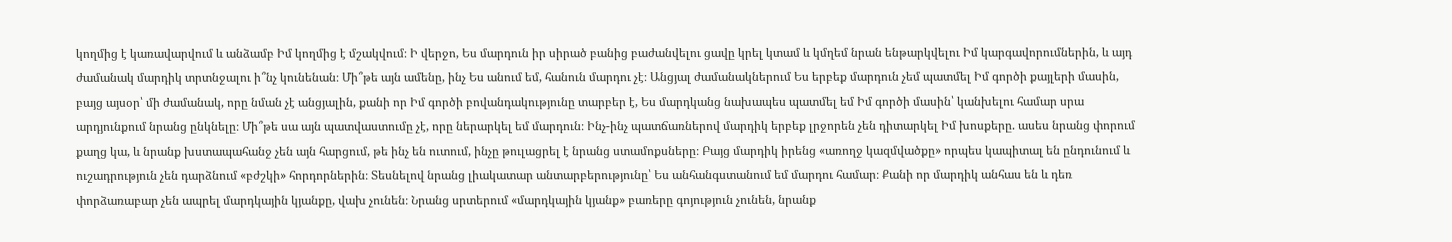կողմից է կառավարվում և անձամբ Իմ կողմից է մշակվում։ Ի վերջո, Ես մարդուն իր սիրած բանից բաժանվելու ցավը կրել կտամ և կմղեմ նրան ենթարկվելու Իմ կարգավորումներին, և այդ ժամանակ մարդիկ տրտնջալու ի՞նչ կունենան։ Մի՞թե այն ամենը, ինչ Ես անում եմ, հանուն մարդու չէ։ Անցյալ ժամանակներում Ես երբեք մարդուն չեմ պատմել Իմ գործի քայլերի մասին, բայց այսօր՝ մի ժամանակ, որը նման չէ անցյալին, քանի որ Իմ գործի բովանդակությունը տարբեր է, Ես մարդկանց նախապես պատմել եմ Իմ գործի մասին՝ կանխելու համար սրա արդյունքում նրանց ընկնելը։ Մի՞թե սա այն պատվաստումը չէ, որը ներարկել եմ մարդուն։ Ինչ-ինչ պատճառներով մարդիկ երբեք լրջորեն չեն դիտարկել Իմ խոսքերը. ասես նրանց փորում քաղց կա, և նրանք խստապահանջ չեն այն հարցում, թե ինչ են ուտում, ինչը թուլացրել է նրանց ստամոքսները։ Բայց մարդիկ իրենց «առողջ կազմվածքը» որպես կապիտալ են ընդունում և ուշադրություն չեն դարձնում «բժշկի» հորդորներին։ Տեսնելով նրանց լիակատար անտարբերությունը՝ Ես անհանգստանում եմ մարդու համար։ Քանի որ մարդիկ անհաս են և դեռ փորձառաբար չեն ապրել մարդկային կյանքը, վախ չունեն։ Նրանց սրտերում «մարդկային կյանք» բառերը գոյություն չունեն, նրանք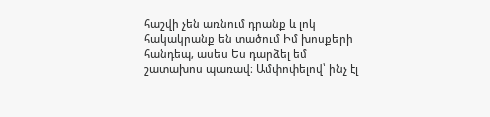հաշվի չեն առնում դրանք և լոկ հակակրանք են տածում Իմ խոսքերի հանդեպ, ասես Ես դարձել եմ շատախոս պառավ։ Ամփոփելով՝ ինչ էլ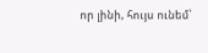որ լինի, հույս ունեմ՝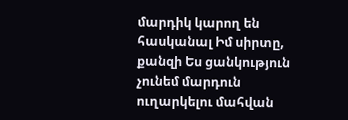մարդիկ կարող են հասկանալ Իմ սիրտը, քանզի Ես ցանկություն չունեմ մարդուն ուղարկելու մահվան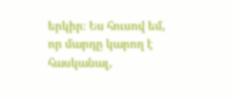երկիր։ Ես հուսով եմ, որ մարդը կարող է հասկանալ,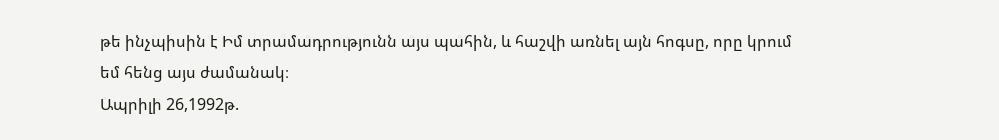թե ինչպիսին է Իմ տրամադրությունն այս պահին, և հաշվի առնել այն հոգսը, որը կրում եմ հենց այս ժամանակ։
Ապրիլի 26,1992թ.